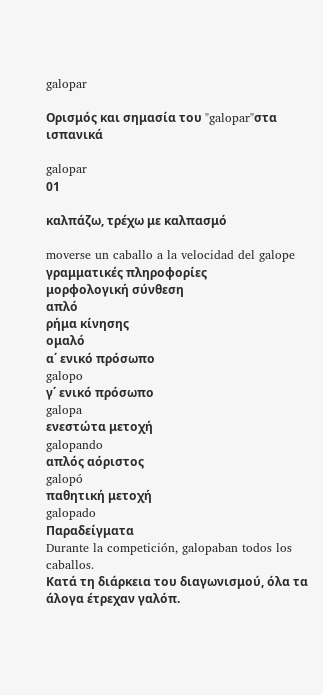galopar

Ορισμός και σημασία του "galopar"στα ισπανικά

galopar
01

καλπάζω, τρέχω με καλπασμό

moverse un caballo a la velocidad del galope
γραμματικές πληροφορίες
μορφολογική σύνθεση
απλό
ρήμα κίνησης
ομαλό
α΄ ενικό πρόσωπο
galopo
γ΄ ενικό πρόσωπο
galopa
ενεστώτα μετοχή
galopando
απλός αόριστος
galopó
παθητική μετοχή
galopado
Παραδείγματα
Durante la competición, galopaban todos los caballos.
Κατά τη διάρκεια του διαγωνισμού, όλα τα άλογα έτρεχαν γαλόπ.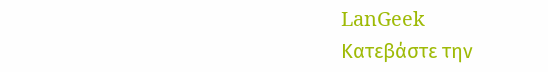LanGeek
Κατεβάστε την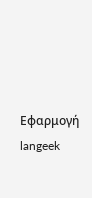Εφαρμογή
langeek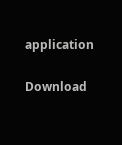application

Download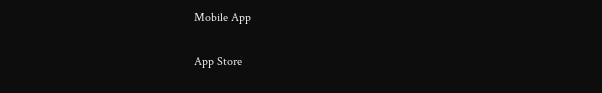Mobile App

App Store